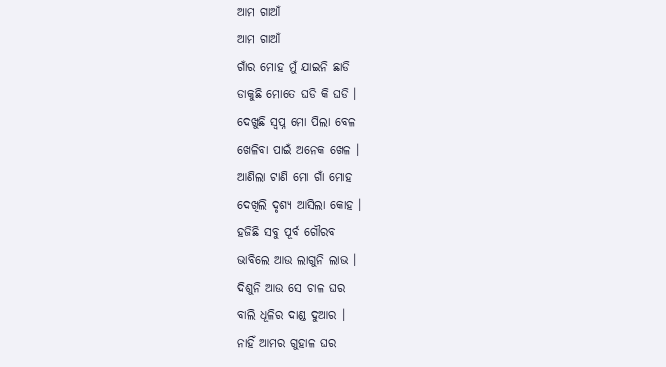ଆମ ଗାଆଁ
ଆମ ଗାଆଁ
ଗାଁର ମୋହ ମୁଁ ଯାଇନି ଛାଡି
ଡାକୁଛି ମୋତେ ଘଡି କି ଘଡି ।
ଦେଖୁଛି ସ୍ବପ୍ନ ମୋ ପିଲା ବେଳ
ଖେଳିବା ପାଇଁ ଅନେକ ଖେଳ ।
ଆଣିଲା ଟାଣି ମୋ ଗାଁ ମୋହ
ଦେଖିଲି ଦୃଶ୍ୟ ଆସିଲା କୋହ ।
ହଜିଛି ସବୁ ପୂର୍ବ ଗୌରବ
ଭାବିଲେ ଆଉ ଲାଗୁନି ଲାଭ ।
ଦିଶୁନି ଆଉ ସେ ଚାଳ ଘର
ବାଲି ଧୂଳିର ଦାଣ୍ଡ ଦୁଆର ।
ନାହିଁ ଆମର ଗୁହାଳ ଘର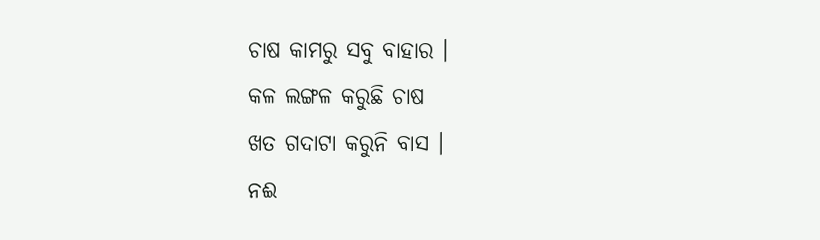ଚାଷ କାମରୁ ସବୁ ବାହାର ।
କଳ ଲଙ୍ଗଳ କରୁଛି ଚାଷ
ଖତ ଗଦାଟା କରୁନି ବାସ ।
ନଈ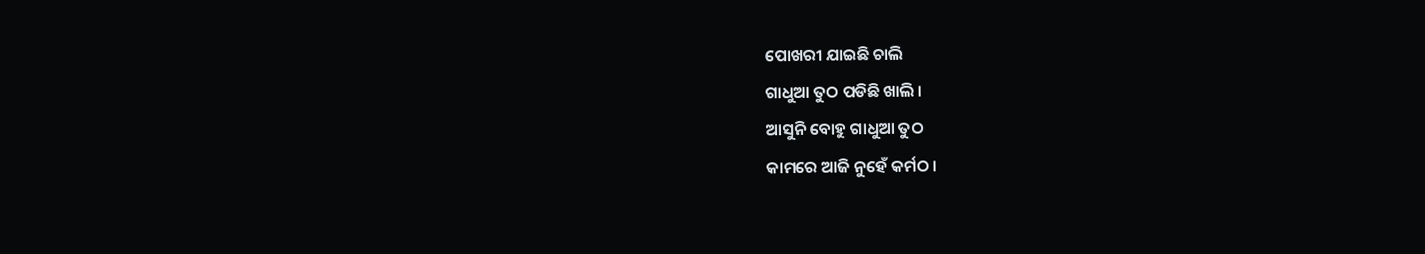ପୋଖରୀ ଯାଇଛି ଚାଲି
ଗାଧୁଆ ତୁଠ ପଡିଛି ଖାଲି ।
ଆସୁନି ବୋହୁ ଗାଧୁଆ ତୁଠ
କାମରେ ଆଜି ନୁହେଁ କର୍ମଠ ।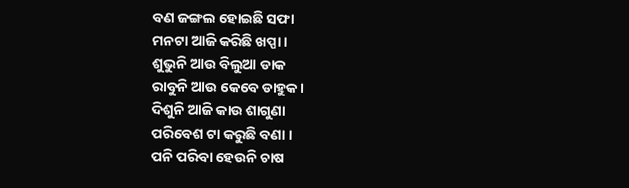ବଣ ଜଙ୍ଗଲ ହୋଇଛି ସଫା
ମନଟା ଆଜି କରିଛି ଖପ୍ପା ।
ଶୁଭୁନି ଆଉ ବିଲୁଆ ଡାକ
ରାବୁନି ଆଉ କେବେ ଡାହୁକ ।
ଦିଶୁନି ଆଜି କାଉ ଶାଗୁଣା
ପରିବେଶ ଟା କରୁଛି ବଣା ।
ପନି ପରିବା ହେଉନି ଚାଷ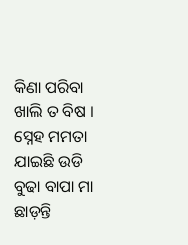କିଣା ପରିବା ଖାଲି ତ ବିଷ ।
ସ୍ନେହ ମମତା ଯାଇଛି ଉଡି
ବୁଢା ବାପା ମା ଛାଡ଼ନ୍ତି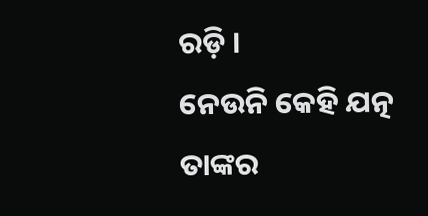ରଡ଼ି ।
ନେଉନି କେହି ଯତ୍ନ ତାଙ୍କର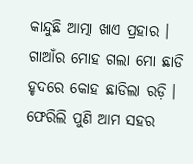କାନ୍ଦୁଛି ଆତ୍ମା ଖାଏ ପ୍ରହାର ।
ଗାଆଁର ମୋହ ଗଲା ମୋ ଛାଡି
ହୃଦରେ କୋହ ଛାଡିଲା ରଡ଼ି ।
ଫେରିଲି ପୁଣି ଆମ ସହର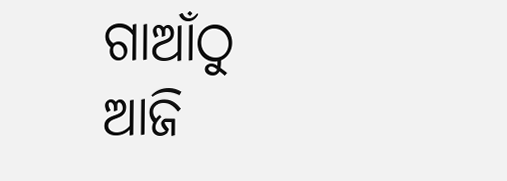ଗାଆଁଠୁ ଆଜି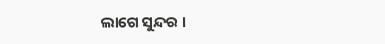ଲାଗେ ସୁନ୍ଦର ।